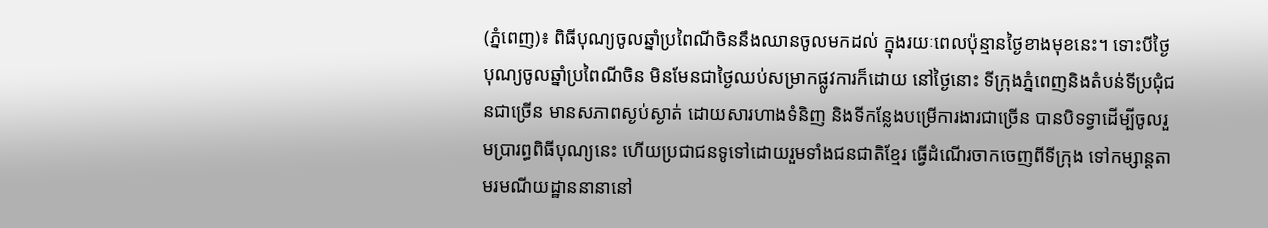(ភ្នំពេញ)៖ ពិធីបុណ្យចូលឆ្នាំប្រពៃណីចិននឹងឈានចូលមកដល់ ក្នុងរយៈពេលប៉ុន្មានថ្ងៃខាងមុខនេះ។ ទោះបីថ្ងៃបុណ្យចូលឆ្នាំប្រពៃណីចិន មិនមែនជាថ្ងៃឈប់សម្រាកផ្លូវការក៏ដោយ នៅថ្ងៃនោះ ទីក្រុងភ្នំពេញនិងតំបន់ទីប្រជុំជនជាច្រើន មានសភាពស្ងប់ស្ងាត់ ដោយសារហាងទំនិញ និងទីកន្លែងបម្រើការងារជាច្រើន បានបិទទ្វាដើម្បីចូលរួមប្រារព្ធពិធីបុណ្យនេះ ហើយប្រជាជនទូទៅដោយរួមទាំងជនជាតិខ្មែរ ធ្វើដំណើរចាកចេញពីទីក្រុង ទៅកម្សាន្តតាមរមណីយដ្ឋាននានានៅ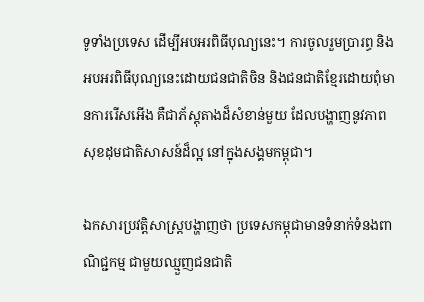ទូទាំងប្រទេស ដើម្បីអបអរពិធីបុណ្យនេះ។ ការចូលរួមប្រារព្ធ និងអបអរពិធីបុណ្យនេះដោយជនជាតិចិន និងជនជាតិខ្មែរដោយពុំមានការរើសអើង គឺជាភ័ស្តុតាងដ៏សំខាន់មួយ ដែលបង្ហាញនូវភាពសុខដុមជាតិសាសន៍ដ៏ល្អ នៅក្នុងសង្គមកម្ពុជា។

ឯកសារប្រវត្តិសាស្រ្តបង្ហាញថា ប្រទេសកម្ពុជាមានទំនាក់ទំនងពាណិជ្ជកម្ម ជាមួយឈ្មួញជនជាតិ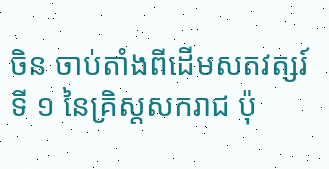ចិន ចាប់តាំងពីដើមសតវត្សរ៍ទី ១ នៃគ្រិស្តសករាជ ប៉ុ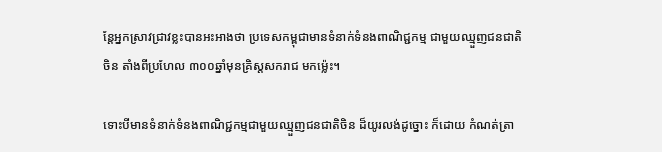ន្តែអ្នកស្រាវជ្រាវខ្លះបានអះអាងថា ប្រទេសកម្ពុជាមានទំនាក់ទំនងពាណិជ្ជកម្ម ជាមួយឈ្មួញជនជាតិចិន តាំងពីប្រហែល ៣០០ឆ្នាំមុនគ្រិស្តសករាជ មកម្ល៉េះ។

ទោះបីមានទំនាក់ទំនងពាណិជ្ជកម្មជាមួយឈ្មួញជនជាតិចិន ដ៏យូរលង់ដូច្នោះ ក៏ដោយ កំណត់ត្រា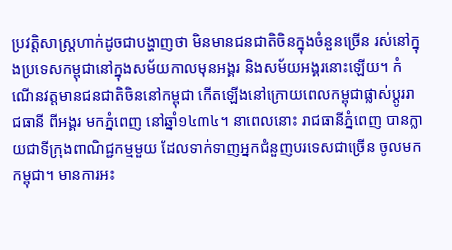ប្រវត្តិសាស្រ្តហាក់ដូចជាបង្ហាញថា មិនមានជនជាតិចិនក្នុងចំនួនច្រើន រស់នៅក្នុងប្រទេសកម្ពុជានៅក្នុងសម័យកាលមុនអង្គរ និងសម័យអង្គរនោះឡើយ។ កំណើនវត្តមានជនជាតិចិននៅកម្ពុជា កើតឡើងនៅក្រោយពេលកម្ពុជាផ្លាស់ប្ដូររាជធានី ពីអង្គរ មកភ្នំពេញ នៅឆ្នាំ១៤៣៤។ នាពេលនោះ រាជធានីភ្នំពេញ បានក្លាយជាទីក្រុងពាណិជ្ជកម្មមួយ ដែលទាក់ទាញអ្នកជំនួញបរទេសជាច្រើន ចូលមកកម្ពុជា។ មានការអះ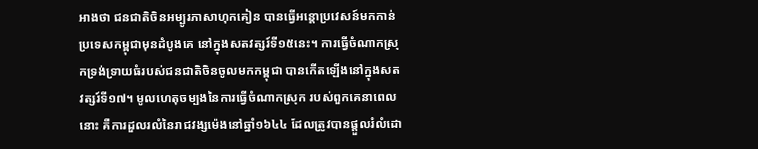អាងថា ជនជាតិចិនអម្បូរភាសាហុកគៀន បានធ្វើអន្តោប្រវេសន៍មកកាន់ប្រទេសកម្ពុជាមុនដំបូងគេ នៅក្នុងសតវត្សរ៍ទី១៥នេះ។ ការធ្វើចំណាកស្រុកទ្រង់ទ្រាយធំរបស់ជនជាតិចិនចូលមកកម្ពុជា បានកើតឡើងនៅក្នុងសតវត្សរ៍ទី១៧។ មូលហេតុចម្បងនៃការធ្វើចំណាកស្រុក របស់ពួកគេនាពេលនោះ គឺការដួលរលំនៃរាជវង្សម៉េងនៅឆ្នាំ១៦៤៤ ដែលត្រូវបានផ្ដួលរំលំដោ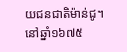យជនជាតិម៉ាន់ជូ។ នៅឆ្នាំ១៦៧៥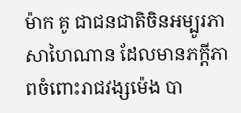ម៉ាក គូ ជាជនជាតិចិនអម្បូរភាសាហៃណាន ដែលមានភក្ដីភាពចំពោះរាជវង្សម៉េង បា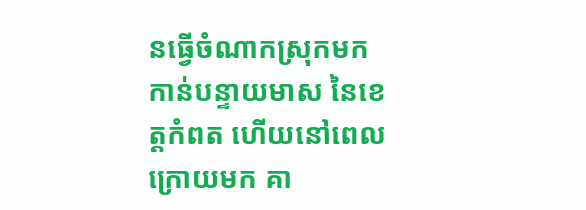នធ្វើចំណាកស្រុកមកកាន់បន្ទាយមាស នៃខេត្តកំពត ហើយនៅពេលក្រោយមក គា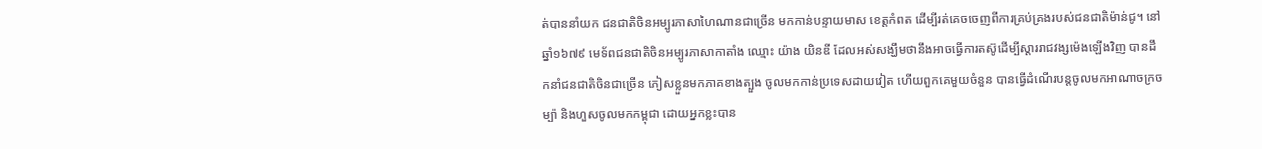ត់បាននាំយក ជនជាតិចិនអម្បូរភាសាហៃណានជាច្រើន មកកាន់បន្ទាយមាស ខេត្តកំពត ដើម្បីរត់គេចចេញពីការគ្រប់គ្រងរបស់ជនជាតិម៉ាន់ជូ។ នៅឆ្នាំ១៦៧៩ មេទ័ពជនជាតិចិនអម្បូរភាសាកាតាំង ឈ្មោះ យ៉ាង យិនឌី ដែលអស់សង្ឃឹមថានឹងអាចធ្វើការតស៊ូដើម្បីស្ដាររាជវង្សម៉េងឡើងវិញ បានដឹកនាំជនជាតិចិនជាច្រើន ភៀសខ្លួនមកភាគខាងត្បួង ចូលមកកាន់ប្រទេសដាយវៀត ហើយពួកគេមួយចំនួន បានធ្វើដំណើរបន្តចូលមកអាណាចក្រចម្ប៉ា និងហួសចូលមកកម្ពុជា ដោយអ្នកខ្លះបាន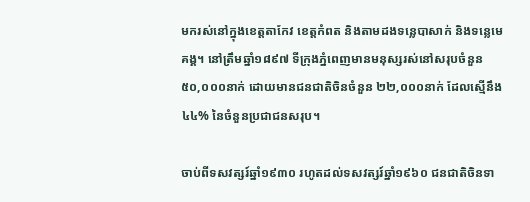មករស់នៅក្នុងខេត្តតាកែវ ខេត្តកំពត និងតាមដងទន្លេបាសាក់ និងទន្លេមេគង្គ។ នៅត្រឹមឆ្នាំ១៨៩៧ ទីក្រុងភ្នំពេញមានមនុស្សរស់នៅសរុបចំនួន ៥០,០០០នាក់ ដោយមានជនជាតិចិនចំនួន ២២,០០០នាក់ ដែលស្មើនឹង ៤៤% នៃចំនួនប្រជាជនសរុប។

ចាប់ពីទសវត្សរ៍ឆ្នាំ១៩៣០ រហូតដល់ទសវត្សរ៍ឆ្នាំ១៩៦០ ជនជាតិចិនទា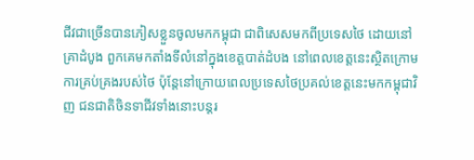ជីវជាច្រើនបានភៀសខ្លួនចូលមកកម្ពុជា ជាពិសេសមកពីប្រទេសថៃ ដោយនៅគ្រាដំបូង ពួកគេមកតាំងទីលំនៅក្នុងខេត្តបាត់ដំបង នៅពេលខេត្តនេះស្ថិតក្រោមការគ្រប់គ្រងរបស់ថៃ ប៉ុន្តែនៅក្រោយពេលប្រទេសថៃប្រគល់ខេត្តនេះមកកម្ពុជាវិញ ជនជាតិចិនទាជីវទាំងនោះបន្តរ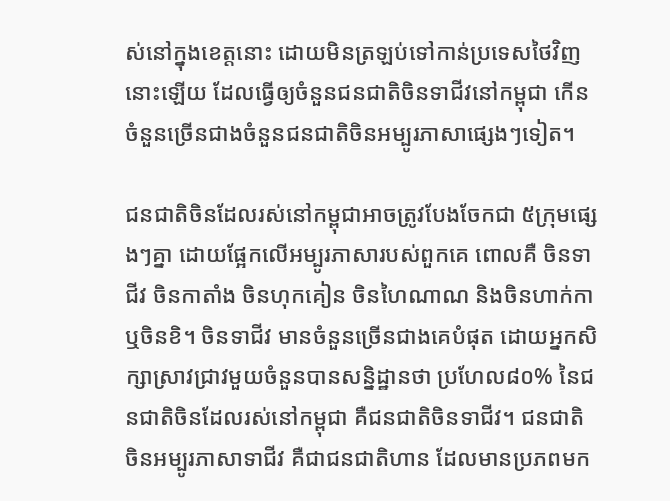ស់នៅក្នុងខេត្តនោះ ដោយមិនត្រឡប់ទៅកាន់ប្រទេសថៃវិញនោះឡើយ ដែលធ្វើឲ្យចំនួនជនជាតិចិនទាជីវនៅកម្ពុជា កើនចំនួនច្រើនជាងចំនួនជនជាតិចិនអម្បូរភាសាផ្សេងៗទៀត។

ជនជាតិចិនដែលរស់នៅកម្ពុជាអាចត្រូវបែងចែកជា ៥ក្រុមផ្សេងៗគ្នា ដោយផ្អែកលើអម្បូរភាសារបស់ពួកគេ ពោលគឺ ចិនទាជីវ ចិនកាតាំង ចិនហុកគៀន ចិនហៃណាណ និងចិនហាក់កាឬចិនខិ។ ចិនទាជីវ មានចំនួនច្រើនជាងគេបំផុត ដោយអ្នកសិក្សាស្រាវជ្រាវមួយចំនួនបានសន្និដ្ឋានថា ប្រហែល៨០% នៃជនជាតិចិនដែលរស់នៅកម្ពុជា គឺជនជាតិចិនទាជីវ។ ជនជាតិចិនអម្បូរភាសាទាជីវ គឺជាជនជាតិហាន ដែលមានប្រភពមក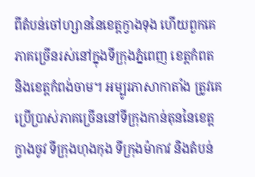ពីតំបន់ចៅហ្សាននៃខេត្តក្វាងទុង ហើយពួកគេភាគច្រើនរស់នៅក្នុងទីក្រុងភ្នំពេញ ខេត្តកំពត និងខេត្តកំពង់ចាម។ អម្បូរភាសាកាតាំង ត្រូវគេប្រើប្រាស់ភាគច្រើននៅទីក្រុងកាន់តុននៃខេត្តក្វាងចូវ ទីក្រុងហុងកុង ទីក្រុងម៉ាកាវ និងតំបន់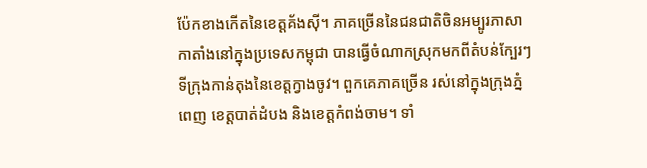ប៉ែកខាងកើតនៃខេត្តគ័ងស៊ី។ ភាគច្រើននៃជនជាតិចិនអម្បូរភាសាកាតាំងនៅក្នុងប្រទេសកម្ពុជា បានធ្វើចំណាកស្រុកមកពីតំបន់ក្បែរៗទីក្រុងកាន់តុងនៃខេត្តក្វាងចូវ។ ពួកគេភាគច្រើន រស់នៅក្នុងក្រុងភ្នំពេញ ខេត្តបាត់ដំបង និងខេត្តកំពង់ចាម។ ទាំ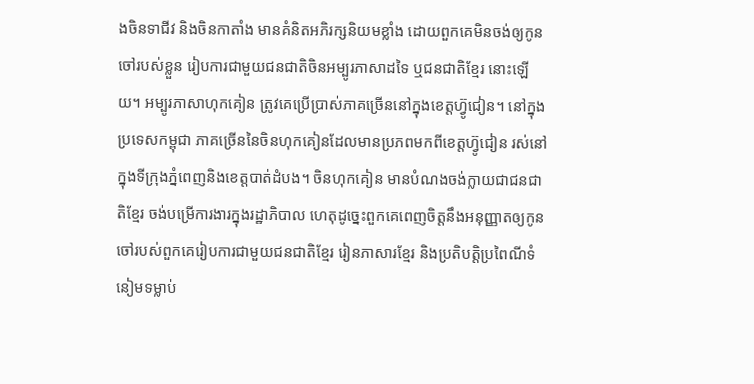ងចិនទាជីវ និងចិនកាតាំង មានគំនិតអភិរក្សនិយមខ្លាំង ដោយពួកគេមិនចង់ឲ្យកូនចៅរបស់ខ្លួន រៀបការជាមួយជនជាតិចិនអម្បូរភាសាដទៃ ឬជនជាតិខ្មែរ នោះឡើយ។ អម្បូរភាសាហុកគៀន ត្រូវគេប្រើប្រាស់ភាគច្រើននៅក្នុងខេត្តហ៊្វូជៀន។ នៅក្នុងប្រទេសកម្ពុជា ភាគច្រើននៃចិនហុកគៀនដែលមានប្រភពមកពីខេត្តហ៊្វូជៀន រស់នៅក្នុងទីក្រុងភ្នំពេញនិងខេត្តបាត់ដំបង។ ចិនហុកគៀន មានបំណងចង់ក្លាយជាជនជាតិខ្មែរ ចង់បម្រើការងារក្នុងរដ្ឋាភិបាល ហេតុដូច្នេះពួកគេពេញចិត្តនឹងអនុញ្ញាតឲ្យកូនចៅរបស់ពួកគេរៀបការជាមួយជនជាតិខ្មែរ រៀនភាសារខ្មែរ និងប្រតិបត្តិប្រពៃណីទំនៀមទម្លាប់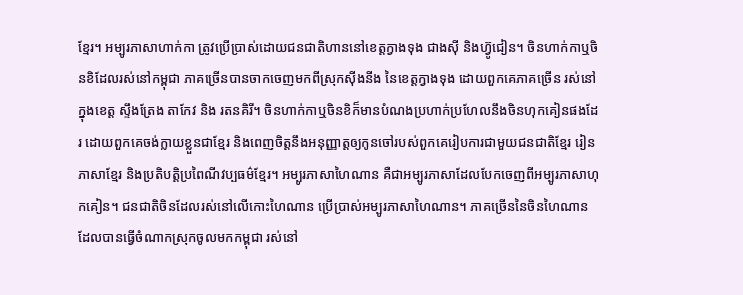ខ្មែរ។ អម្បូរភាសាហាក់កា ត្រូវប្រើប្រាស់ដោយជនជាតិហាននៅខេត្តក្វាងទុង ជាងស៊ី និងហ៊្វូជៀន។ ចិនហាក់កាឬចិនខិដែលរស់នៅកម្ពុជា ភាគច្រើនបានចាកចេញមកពីស្រុកស៊ីងនីង នៃខេត្តក្វាងទុង ដោយពួកគេភាគច្រើន រស់នៅក្នុងខេត្ត ស្ទឹងត្រែង តាកែវ និង រតនគិរី។ ចិនហាក់កាឬចិនខិក៏មានបំណងប្រហាក់ប្រហែលនឹងចិនហុកគៀនផងដែរ ដោយពួកគេចង់ក្លាយខ្លួនជាខ្មែរ និងពេញចិត្តនឹងអនុញ្ញាត្តឲ្យកូនចៅរបស់ពួកគេរៀបការជាមួយជនជាតិខ្មែរ រៀនភាសាខ្មែរ និងប្រតិបត្តិប្រពៃណីវប្បធម៌ខ្មែរ។ អម្បូរភាសាហៃណាន គឺជាអម្បូរភាសាដែលបែកចេញពីអម្បូរភាសាហុកគៀន។ ជនជាតិចិនដែលរស់នៅលើកោះហៃណាន ប្រើប្រាស់អម្បូរភាសាហៃណាន។ ភាគច្រើននៃចិនហៃណាន ដែលបានធ្វើចំណាកស្រុកចូលមកកម្ពុជា រស់នៅ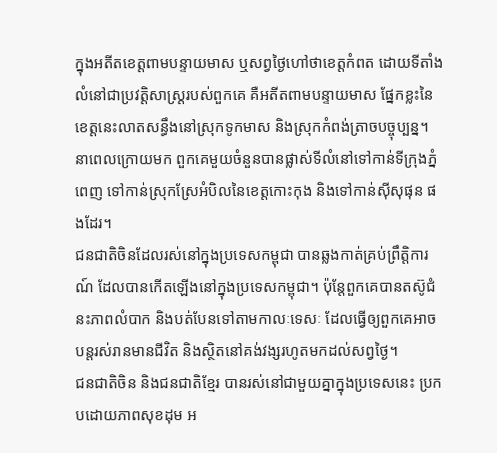ក្នុងអតីតខេត្តពាមបន្ទាយមាស ឬសព្វថ្ងៃហៅថាខេត្តកំពត ដោយទីតាំងលំនៅជាប្រវត្តិសាស្រ្តរបស់ពួកគេ គឺអតីតពាមបន្ទាយមាស ផ្នែកខ្លះនៃខេត្តនេះលាតសន្ធឹងនៅស្រុកទូកមាស និងស្រុកកំពង់ត្រាចបច្ចុប្បន្ន។ នាពេលក្រោយមក ពួកគេមួយចំនួនបានផ្លាស់ទីលំនៅទៅកាន់ទីក្រុងភ្នំពេញ ទៅកាន់ស្រុកស្រែអំបិលនៃខេត្តកោះកុង និងទៅកាន់ស៊ីសុផុន ផងដែរ។
ជនជាតិចិនដែលរស់នៅក្នុងប្រទេសកម្ពុជា បានឆ្លងកាត់គ្រប់ព្រឹត្តិការណ៍ ដែលបានកើតឡើងនៅក្នុងប្រទេសកម្ពុជា។ ប៉ុន្តែពួកគេបានតស៊ូជំនះភាពលំបាក និងបត់បែនទៅតាមកាលៈទេសៈ ដែលធ្វើឲ្យពួកគេអាចបន្តរស់រានមានជីវិត និងស្ថិតនៅគង់វង្សរហូតមកដល់សព្វថ្ងៃ។
ជនជាតិចិន និងជនជាតិខ្មែរ បានរស់នៅជាមួយគ្នាក្នុងប្រទេសនេះ ប្រកបដោយភាពសុខដុម អ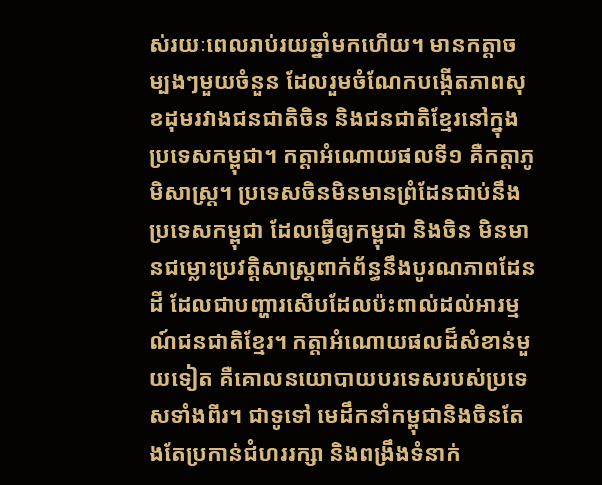ស់រយៈពេលរាប់រយឆ្នាំមកហើយ។ មានកត្តាចម្បងៗមួយចំនួន ដែលរួមចំណែកបង្កើតភាពសុខដុមរវាងជនជាតិចិន និងជនជាតិខ្មែរនៅក្នុងប្រទេសកម្ពុជា។ កត្តាអំណោយផលទី១ គឺកត្តាភូមិសាស្រ្ត។ ប្រទេសចិនមិនមានព្រំដែនជាប់នឹងប្រទេសកម្ពុជា ដែលធ្វើឲ្យកម្ពុជា និងចិន មិនមានជម្លោះប្រវត្តិសាស្រ្តពាក់ព័ន្ធនឹងបូរណភាពដែនដី ដែលជាបញ្ហារសើបដែលប៉ះពាល់ដល់អារម្មណ៍ជនជាតិខ្មែរ។ កត្តាអំណោយផលដ៏សំខាន់មួយទៀត គឺគោលនយោបាយបរទេសរបស់ប្រទេសទាំងពីរ។ ជាទូទៅ មេដឹកនាំកម្ពុជានិងចិនតែងតែប្រកាន់ជំហររក្សា និងពង្រឹងទំនាក់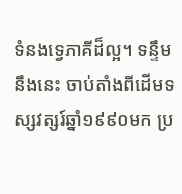ទំនងទ្វេភាគីដ៏ល្អ។ ទន្ទឹមនឹងនេះ ចាប់តាំងពីដើមទស្សវត្សរ៍ឆ្នាំ១៩៩០មក ប្រ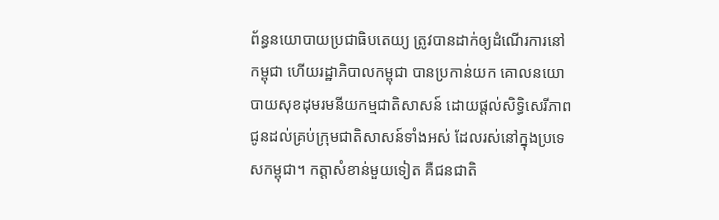ព័ន្ធនយោបាយប្រជាធិបតេយ្យ ត្រូវបានដាក់ឲ្យដំណើរការនៅកម្ពុជា ហើយរដ្ឋាភិបាលកម្ពុជា បានប្រកាន់យក គោលនយោបាយសុខដុមរមនីយកម្មជាតិសាសន៍ ដោយផ្ដល់សិទ្ធិសេរីភាពជូនដល់គ្រប់ក្រុមជាតិសាសន៍ទាំងអស់ ដែលរស់នៅក្នុងប្រទេសកម្ពុជា។ កត្តាសំខាន់មួយទៀត គឺជនជាតិ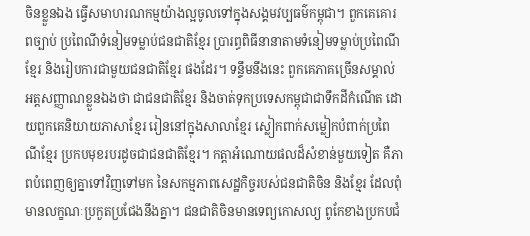ចិនខ្លួនឯង ធ្វើសមាហរណកម្មយ៉ាងល្អចូលទៅក្នុងសង្គមវប្បធម៌កម្ពុជា។ ពួកគេគោរពច្បាប់ ប្រពៃណីទំនៀមទម្លាប់ជនជាតិខ្មែរ ប្រារព្ធពិធីនានាតាមទំនៀមទម្លាប់ប្រពៃណីខ្មែរ និងរៀបការជាមួយជនជាតិខ្មែរ ផងដែរ។ ទន្ទឹមនឹងនេះ ពួកគេភាគច្រើនសម្គាល់អត្តសញ្ញាណខ្លួនឯងថា ជាជនជាតិខ្មែរ និងចាត់ទុកប្រទេសកម្ពុជាជាទឹកដីកំណើត ដោយពួកគេនិយាយភាសាខ្មែរ រៀននៅក្នុងសាលាខ្មែរ ស្លៀកពាក់សម្លៀកបំពាក់ប្រពៃណីខ្មែរ ប្រកបមុខរបរដូចជាជនជាតិខ្មែរ។ កត្តាអំណោយផលដ៏សំខាន់មួយទៀត គឺភាពបំពេញឲ្យគ្នាទៅវិញទៅមក នៃសកម្មភាពសេដ្ឋកិច្ចរបស់ជនជាតិចិន និងខ្មែរ ដែលពុំមានលក្ខណៈប្រកួតប្រជែងនឹងគ្នា។ ជនជាតិចិនមានទេព្យកោសល្យ ពូកែខាងប្រកបជំ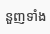នួញទាំង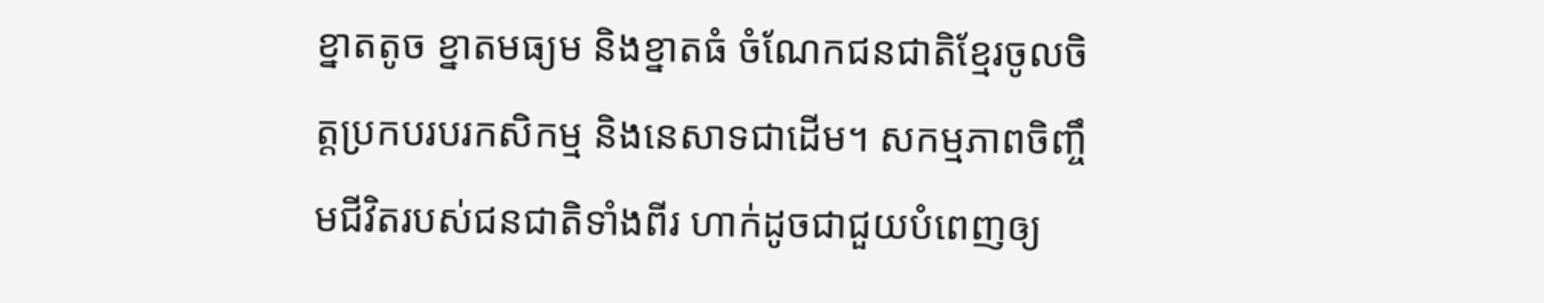ខ្នាតតូច ខ្នាតមធ្យម និងខ្នាតធំ ចំណែកជនជាតិខ្មែរចូលចិត្តប្រកបរបរកសិកម្ម និងនេសាទជាដើម។ សកម្មភាពចិញ្ចឹមជីវិតរបស់ជនជាតិទាំងពីរ ហាក់ដូចជាជួយបំពេញឲ្យ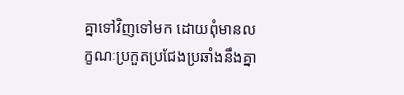គ្នាទៅវិញទៅមក ដោយពុំមានលក្ខណៈប្រកួតប្រជែងប្រឆាំងនឹងគ្នា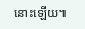នោះឡើយ៕